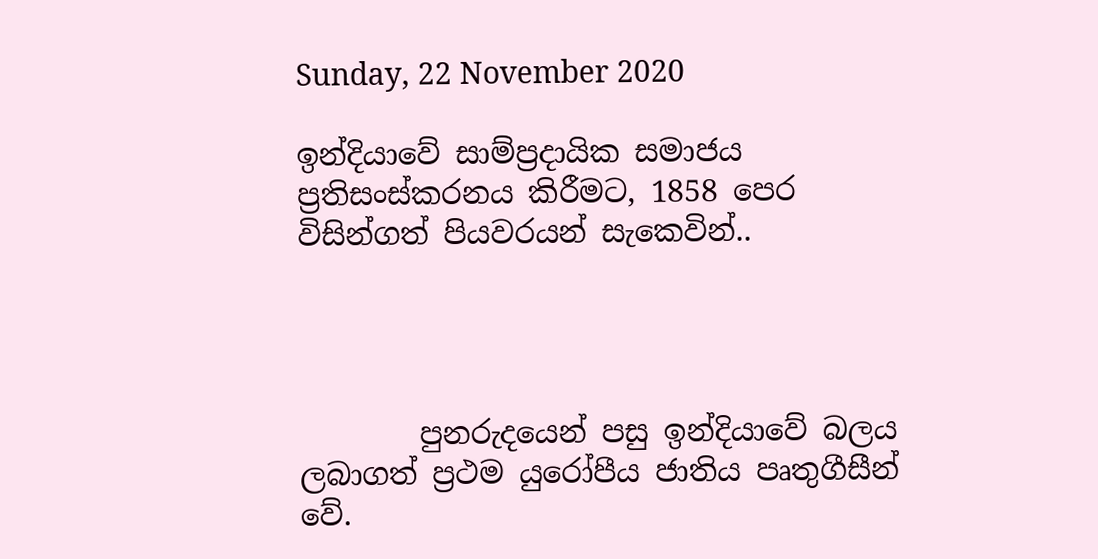Sunday, 22 November 2020

ඉන්දියාවේ සාම්ප්‍රදායික සමාජය ප්‍රතිසංස්කරනය කිරීමට, 1858 පෙර විසින්ගත් පියවරයන් සැකෙවින්..




        පුනරුදයෙන් පසු ඉන්දියාවේ බලය ලබාගත් ප්‍රථම යුරෝපීය ජාතිය පෘතුගීසීන් වේ.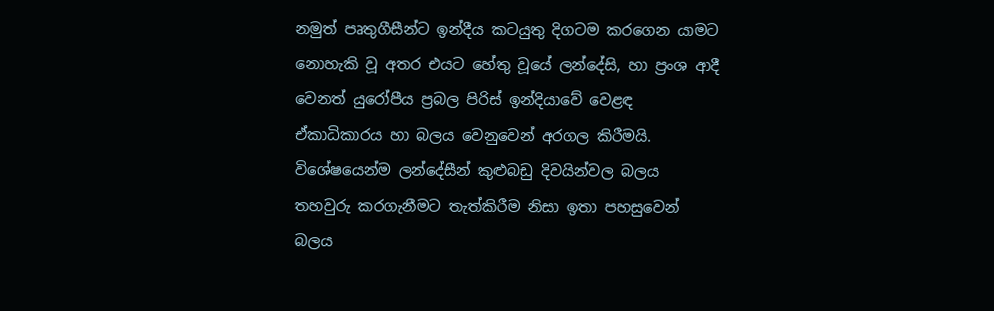නමුත් පෘතුගීසීන්ට ඉන්දීය කටයුතු දිගටම කරගෙන යාමට නොහැකි වූ අතර එයට හේතු වූයේ ලන්දේසි, හා ප්‍රංශ ආදී වෙනත් යුරෝපීය ප්‍රබල පිරිස් ඉන්දියාවේ වෙළඳ ඒකාධිකාරය හා බලය වෙනුවෙන් අරගල කිරීමයි. විශේෂයෙන්ම ලන්දේසීන් කුළුබඩු දිවයින්වල බලය තහවුරු කරගැනීමට තැත්කිරීම නිසා ඉතා පහසුවෙන් බලය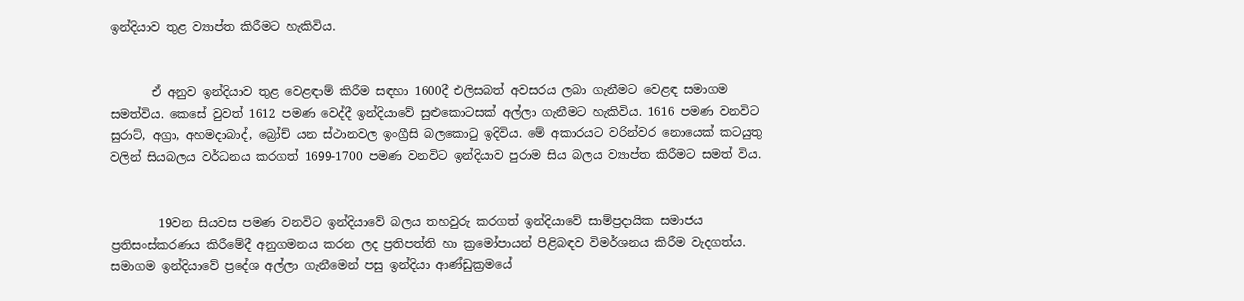ඉන්දියාව තුළ ව්‍යාප්ත කිරීමට හැකිවිය.


       ඒ අනුව ඉන්දියාව තුළ වෙළඳාම් කිරීම සඳහා 1600දී එලිසබත් අවසරය ලබා ගැනීමට වෙළඳ සමාගම සමත්විය. කෙසේ වුවත් 1612 පමණ වෙද්දී ඉන්දියාවේ සුළුකොටසක් අල්ලා ගැනීමට හැකිවිය. 1616 පමණ වනවිට සුරාට්, අග්‍රා, අහමදාබාද්, බ්‍රෝච් යන ස්ථානවල ඉංග්‍රීසි බලකොටු ඉදිවිය. මේ අකාරයට වරින්වර නොයෙක් කටයුතු වලින් සියබලය වර්ධනය කරගත් 1699-1700 පමණ වනවිට ඉන්දියාව පුරාම සිය බලය ව්‍යාප්ත කිරීමට සමත් විය.


        19වන සියවස පමණ වනවිට ඉන්දියාවේ බලය තහවුරු කරගත් ඉන්දියාවේ සාම්ප්‍රදායික සමාජය ප්‍රතිසංස්කරණය කිරීමේදී අනුගමනය කරන ලද ප්‍රතිපත්ති හා ක්‍රමෝපායන් පිළිබඳව විමර්ශනය කිරීම වැදගත්ය. සමාගම ඉන්දියාවේ ප්‍රදේශ අල්ලා ගැනීමෙන් පසු ඉන්දියා ආණ්ඩුක්‍රමයේ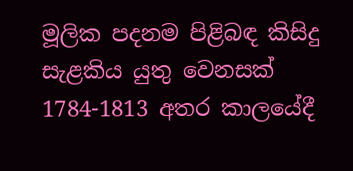මූලික පදනම පිළිබඳ කිසිදු සැළකිය යුතු වෙනසක් 1784-1813 අතර කාලයේදී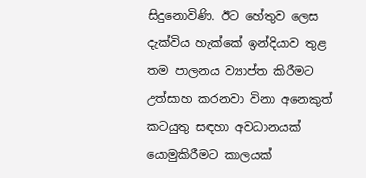සිදුනොවිණි. ඊට හේතුව ලෙස දැක්විය හැක්කේ ඉන්දියාව තුළ තම පාලනය ව්‍යාප්ත කිරීමට උත්සාහ කරනවා විනා අනෙකුත් කටයුතු සඳහා අවධානයක් යොමුකිරීමට කාලයක්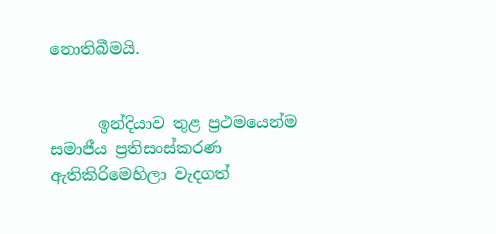නොතිබීමයි.


      ඉන්දියාව තුළ ප්‍රථමයෙන්ම සමාජීය ප්‍රතිසංස්කරණ ඇතිකිරිමෙහිලා වැදගත්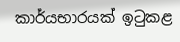කාර්යභාරයක් ඉටුකළ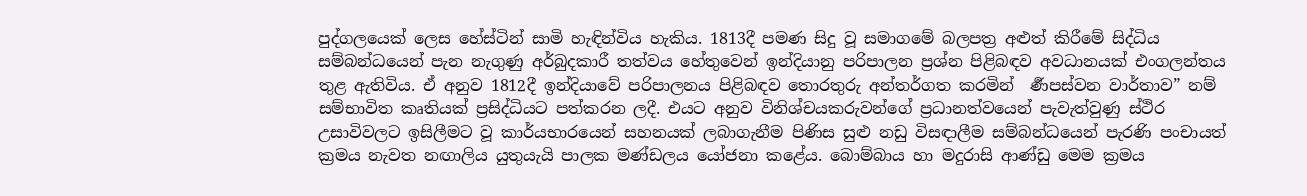පුද්ගලයෙක් ලෙස හේස්ටින් සාමි හැඳින්විය හැකිය. 1813දී පමණ සිදු වූ සමාගමේ බලපත්‍ර අළුත් කිරීමේ සිද්ධිය සම්බන්ධයෙන් පැන නැගුණු අර්බුදකාරී තත්වය හේතුවෙන් ඉන්දියානු පරිපාලන ප්‍රශ්න පිළිබඳව අවධානයක් එංගලන්තය තුළ ඇතිවිය. ඒ අනුව 1812දී ඉන්දියාවේ පරිපාලනය පිළිබඳව තොරතුරු අන්තර්ගත කරමින්  ර්‍ණපස්වන වාර්තාව” නම් සම්භාවිත කෘතියක් ප්‍රසිද්ධියට පත්කරන ලදී. එයට අනුව විනිශ්චයකරුවන්ගේ ප්‍රධානත්වයෙන් පැවැත්වුණු ස්ථිර උසාවිවලට ඉසිලීමට වූ කාර්යභාරයෙන් සහනයක් ලබාගැනීම පිණිස සුළු නඩු විසඳාලීම සම්බන්ධයෙන් පැරණි පංචායත් ක්‍රමය නැවත නඟාලිය යුතුයැයි පාලක මණ්ඩලය යෝජනා කළේය. බොම්බාය හා මදුරාසි ආණ්ඩු මෙම ක්‍රමය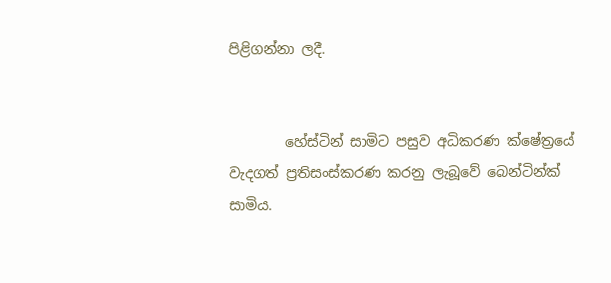පිළිගන්නා ලදී.


        හේස්ටින් සාමිට පසුව අධිකරණ ක්ෂේත්‍රයේ වැදගත් ප්‍රතිසංස්කරණ කරනු ලැබූවේ බෙන්ටින්ක් සාමිය.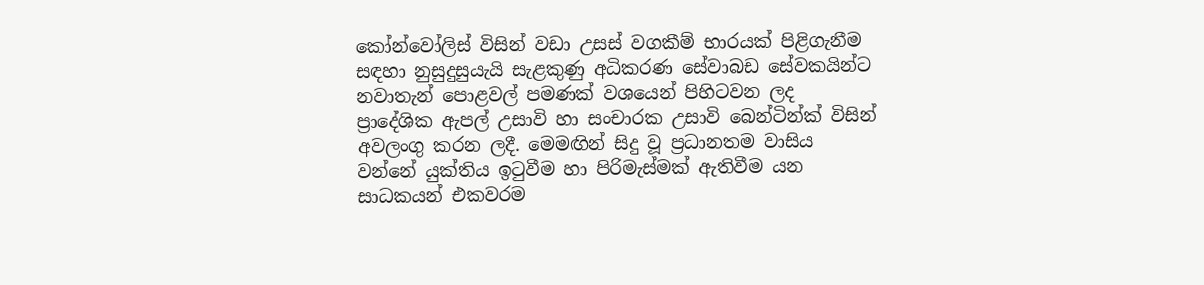කෝන්වෝලිස් විසින් වඩා උසස් වගකීම් භාරයක් පිළිගැනීම සඳහා නුසුදුසුයැයි සැළකුණු අධිකරණ සේවාබඩ සේවකයින්ට නවාතැන් පොළවල් පමණක් වශයෙන් පිහිටවන ලද ප්‍රාදේශික ඇපල් උසාවි හා සංචාරක උසාවි බෙන්ටින්ක් විසින් අවලංගු කරන ලදී. මෙමඟින් සිදු වූ ප්‍රධානතම වාසිය වන්නේ යුක්තිය ඉටුවීම හා පිරිමැස්මක් ඇතිවීම යන සාධකයන් එකවරම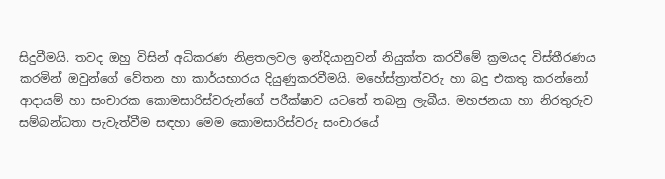සිදුවීමයි. තවද ඔහු විසින් අධිකරණ නිළතලවල ඉන්දියානුවන් නියුක්ත කරවීමේ ක්‍රමයද විස්තීරණය කරමින් ඔවුන්ගේ වේතන හා කාර්යභාරය දියුණුකරවීමයි. මහේස්ත්‍රාත්වරු හා බදු එකතු කරන්නෝ ආදායම් හා සංචාරක කොමසාරිස්වරුන්ගේ පරීක්ෂාව යටතේ තබනු ලැබීය. මහජනයා හා නිරතුරුව සම්බන්ධතා පැවැත්වීම සඳහා මෙම කොමසාරිස්වරු සංචාරයේ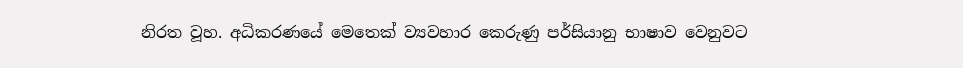නිරත වූහ. අධිකරණයේ මෙතෙක් ව්‍යවහාර කෙරුණු පර්සියානු භාෂාව වෙනුවට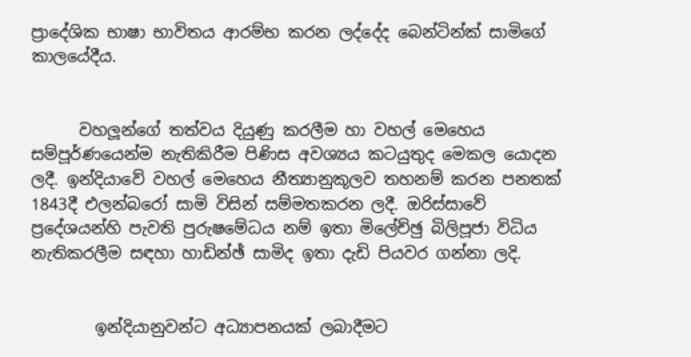ප්‍රාදේශික භාෂා භාවිතය ආරම්භ කරන ලද්දේද බෙන්ටින්ක් සාමිගේ කාලයේදීය.


      වහලූන්ගේ තත්වය දියුණු කරලීම හා වහල් මෙහෙය සම්පූර්ණයෙන්ම නැතිකිරීම පිණිස අවශ්‍යය කටයුතුද මෙකල යොදන ලදී. ඉන්දියාවේ වහල් මෙහෙය නීත්‍යානුකූලව තහනම් කරන පනතක් 1843දී එලන්බරෝ සාමි විසින් සම්මතකරන ලදී. ඔරිස්සාවේ ප්‍රදේශයන්හි පැවති පුරුෂමේධය නම් ඉතා මිලේච්ඡු බිලිපූජා විධිය නැතිකරලීම සඳහා හාඩින්ඡ් සාමිද ඉතා දැඩි පියවර ගන්නා ලදි.


        ඉන්දියානුවන්ට අධ්‍යාපනයක් ලබාදීමට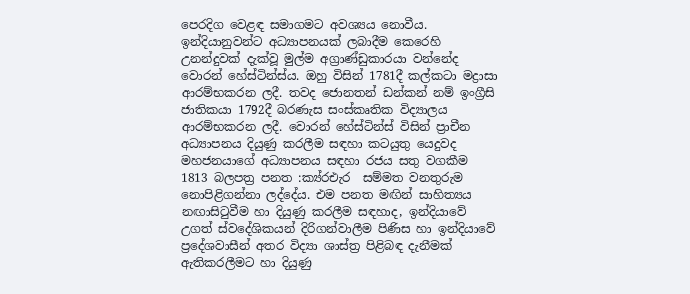පෙරදිග වෙළඳ සමාගමට අවශ්‍යය නොවීය. ඉන්දියානුවන්ට අධ්‍යාපනයක් ලබාදීම කෙරෙහි උනන්දුවක් දැක්වූ මුල්ම අග්‍රාණ්ඩුකාරයා වන්නේද වොරන් හේස්ටින්ස්ය. ඔහු විසින් 1781දී කල්කටා මද්‍රාසා ආරම්භකරන ලදී. තවද ජොනතන් ඩන්කන් නම් ඉංග්‍රීසි ජාතිකයා 1792දී බරණැස සංස්කෘතික විද්‍යාලය ආරම්භකරන ලදී. වොරන් හේස්ටින්ස් විසින් ප්‍රාචීන අධ්‍යාපනය දියුණු කරලීම සඳහා කටයුතු යෙදුවද මහජනයාගේ අධ්‍යාපනය සඳහා රජය සතු වගකීම 1813 බලපත්‍ර පනත :ක්‍ය්රඑැර  සම්මත වනතුරුම නොපිළිගන්නා ලද්දේය. එම පනත මඟින් සාහිත්‍යය නඟාසිටුවීම හා දියුණු කරලීම සඳහාද, ඉන්දියාවේ උගත් ස්වදේශිකයන් දිරිගන්වාලීම පිණිස හා ඉන්දියාවේ ප්‍රදේශවාසීන් අතර විද්‍යා ශාස්ත්‍ර පිළිබඳ දැනීමක් ඇතිකරලීමට හා දියුණු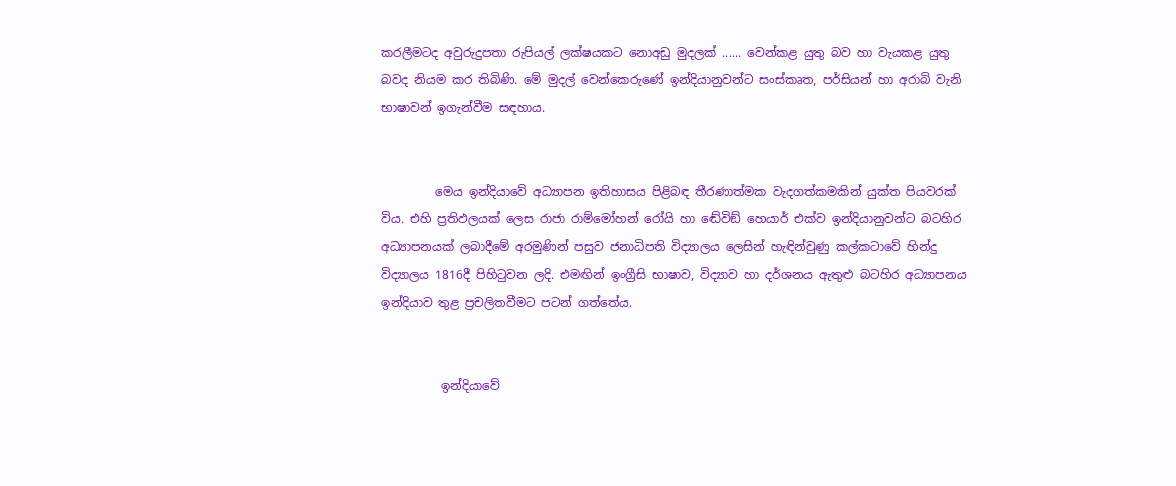කරලීමටද අවුරුදුපතා රුපියල් ලක්ෂයකට නොඅඩු මුදලක් ...... වෙන්කළ යුතු බව හා වැයකළ යුතු බවද නියම කර තිබිණි. මේ මුදල් වෙන්කෙරුණේ ඉන්දියානුවන්ට සංස්කෘත, පර්සියන් හා අරාබි වැනි භාෂාවන් ඉගැන්වීම සඳහාය.


         මෙය ඉන්දියාවේ අධ්‍යාපන ඉතිහාසය පිළිබඳ තීරණාත්මක වැදගත්කමකින් යුක්ත පියවරක් විය. එහි ප්‍රතිඵලයක් ලෙස රාජා රාම්මෝහන් රෝයි හා ඬේවිඞ් හෙයාර් එක්ව ඉන්දියානුවන්ට බටහිර අධ්‍යාපනයක් ලබාදීමේ අරමුණින් පසුව ජනාධිපති විද්‍යාලය ලෙසින් හැඳින්වුණු කල්කටාවේ හින්දු විද්‍යාලය 1816දී පිහිටුවන ලදි. එමඟින් ඉංග්‍රීසි භාෂාව, විද්‍යාව හා දර්ශනය ඇතුළු බටහිර අධ්‍යාපනය ඉන්දියාව තුළ ප්‍රචලිතවීමට පටන් ගත්තේය.


          ඉන්දියාවේ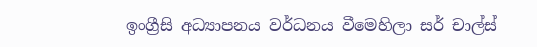ඉංග්‍රීසි අධ්‍යාපනය වර්ධනය වීමෙහිලා සර් චාල්ස්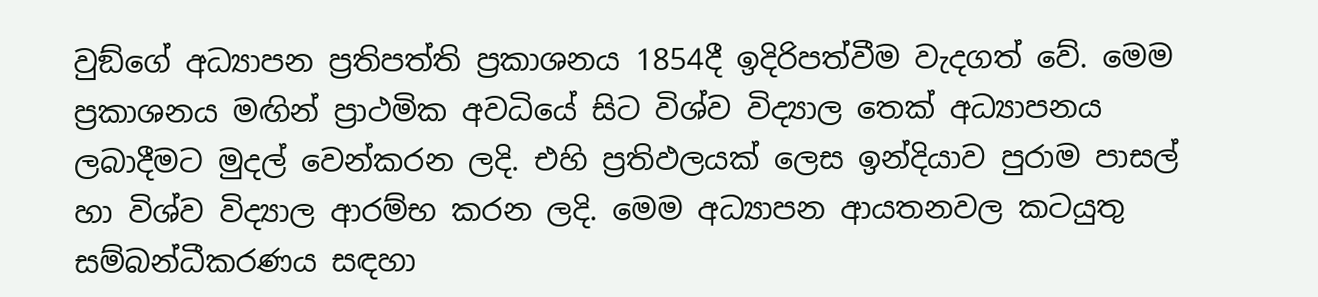වුඞ්ගේ අධ්‍යාපන ප්‍රතිපත්ති ප්‍රකාශනය 1854දී ඉදිරිපත්වීම වැදගත් වේ. මෙම ප්‍රකාශනය මඟින් ප්‍රාථමික අවධියේ සිට විශ්ව විද්‍යාල තෙක් අධ්‍යාපනය ලබාදීමට මුදල් වෙන්කරන ලදි. එහි ප්‍රතිඵලයක් ලෙස ඉන්දියාව පුරාම පාසල් හා විශ්ව විද්‍යාල ආරම්භ කරන ලදි. මෙම අධ්‍යාපන ආයතනවල කටයුතු සම්බන්ධීකරණය සඳහා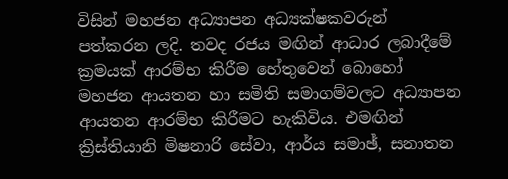විසින් මහජන අධ්‍යාපන අධ්‍යක්ෂකවරුන් පත්කරන ලදි. තවද රජය මඟින් ආධාර ලබාදීමේ ක්‍රමයක් ආරම්භ කිරීම හේතුවෙන් බොහෝ මහජන ආයතන හා සමිති සමාගම්වලට අධ්‍යාපන ආයතන ආරම්භ කිරීමට හැකිවිය. එමඟින් ක්‍රිස්තියානි මිෂනාරි සේවා, ආර්ය සමාඡ්, සනාතන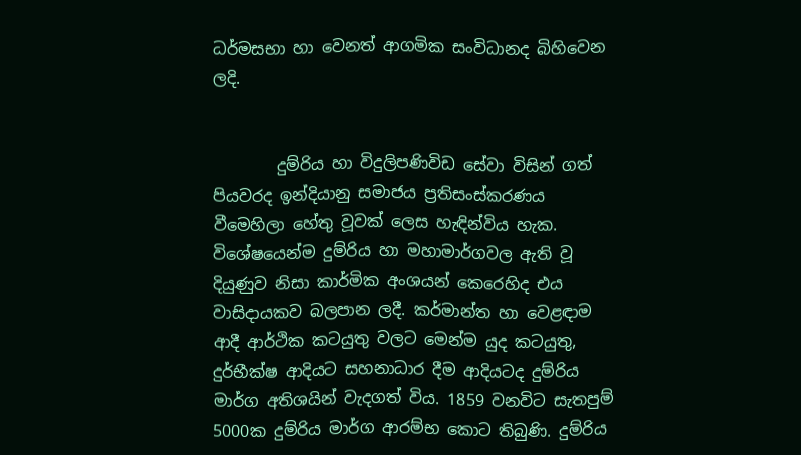ධර්මසභා හා වෙනත් ආගමික සංවිධානද බිහිවෙන ලදි.


        දුම්රිය හා විදුලිපණිවිඩ සේවා විසින් ගත් පියවරද ඉන්දියානු සමාජය ප්‍රතිසංස්කරණය වීමෙහිලා හේතු වූවක් ලෙස හැඳින්විය හැක. විශේෂයෙන්ම දුම්රිය හා මහාමාර්ගවල ඇති වූ දියුණුව නිසා කාර්මික අංශයන් කෙරෙහිද එය වාසිදායකව බලපාන ලදී. කර්මාන්ත හා වෙළඳාම ආදී ආර්ථික කටයුතු වලට මෙන්ම යුද කටයුතු, දුර්භීක්ෂ ආදියට සහනාධාර දීම ආදියටද දුම්රිය මාර්ග අතිශයින් වැදගත් විය. 1859 වනවිට සැතපුම් 5000ක දුම්රිය මාර්ග ආරම්භ කොට තිබුණි. දුම්රිය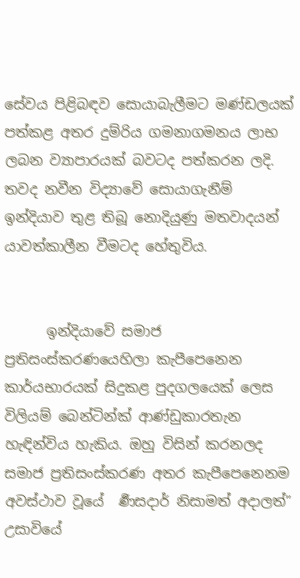සේවය පිළිබඳව සොයාබැලීමට මණ්ඩලයක් පත්කළ අතර දුම්රිය ගමනාගමනය ලාභ ලබන ව්‍යාපාරයක් බවටද පත්කරන ලදි. තවද නවීන විද්‍යාවේ සොයාගැනීම් ඉන්දියාව තුළ තිබූ නොදියුණු මතවාදයන් යාවත්කාලීන වීමටද හේතුවිය.


      ඉන්දියාවේ සමාජ ප්‍රතිසංස්කරණයෙහිලා කැපීපෙනෙන කාර්යභාරයක් සිදුකළ පුදගලයෙක් ලෙස විලියම් බෙන්ටින්ක් ආණ්ඩුකාරතැන හැඳින්විය හැකිය. ඔහු විසින් කරනලද සමාජ ප්‍රතිසංස්කරණ අතර කැපීපෙනෙනම අවස්ථාව වූයේ  ර්‍ණසදාර් නිසාමත් අදාලත්” උසාවියේ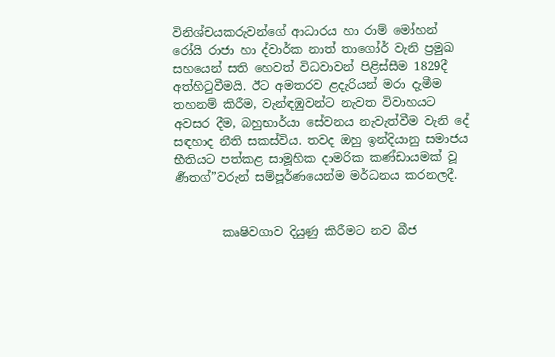විනිශ්චයකරුවන්ගේ ආධාරය හා රාම් මෝහන් රෝයි රාජා හා ද්වාර්ක නාත් තාගෝර් වැනි ප්‍රමුඛ සහයෙන් සති හෙවත් විධවාවන් පිළිස්සීම 1829දී අත්හිටුවීමයි. ඊට අමතරව ළදැරියන් මරා දැමීම තහනම් කිරීම, වැන්ඳඹුවන්ට නැවත විවාහයට අවසර දීම, බහුභාර්යා සේවනය නැවැත්වීම වැනි දේ සඳහාද නීති සකස්විය. තවද ඔහු ඉන්දියානු සමාජය භීතියට පත්කළ සාමූහික දාමරික කණ්ඩායමක් වූ  ර්‍ණතග්”වරුන් සම්පූර්ණයෙන්ම මර්ධනය කරනලදී.


        කෘෂිවගාව දියුණු කිරීමට නව බීජ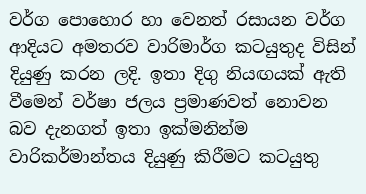වර්ග පොහොර හා වෙනත් රසායන වර්ග ආදියට අමතරව වාරිමාර්ග කටයුතුද විසින් දියුණු කරන ලදි. ඉතා දිගු නියඟයක් ඇති වීමෙන් වර්ෂා ජලය ප්‍රමාණවත් නොවන බව දැනගත් ඉතා ඉක්මනින්ම වාරිකර්මාන්තය දියුණු කිරීමට කටයුතු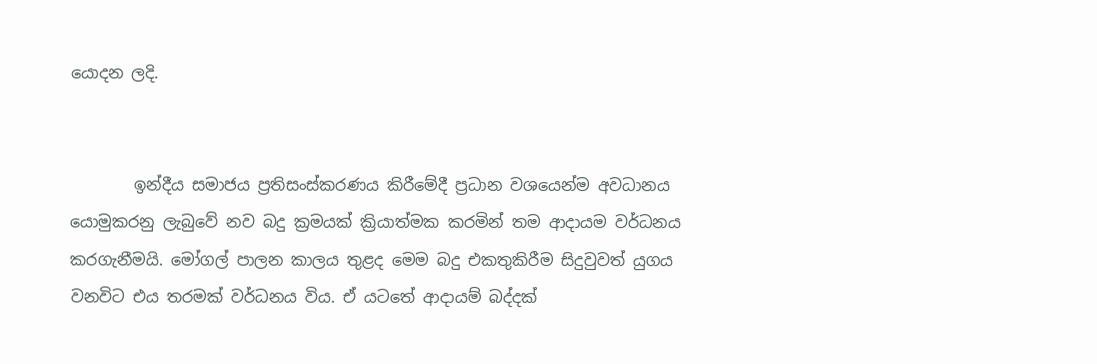යොදන ලදි.


        ඉන්දීය සමාජය ප්‍රතිසංස්කරණය කිරීමේදී ප්‍රධාන වශයෙන්ම අවධානය යොමුකරනු ලැබුවේ නව බදු ක්‍රමයක් ක්‍රියාත්මක කරමින් තම ආදායම වර්ධනය කරගැනීමයි. මෝගල් පාලන කාලය තුළද මෙම බදු එකතුකිරීම සිදුවුවත් යුගය වනවිට එය තරමක් වර්ධනය විය. ඒ යටතේ ආදායම් බද්දක්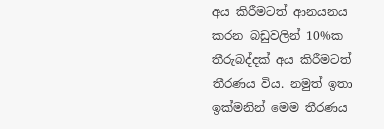අය කිරීමටත් ආනයනය කරන බඩුවලින් 10%ක තීරුබද්දක් අය කිරීමටත් තීරණය විය. නමුත් ඉතා ඉක්මනින් මෙම තීරණය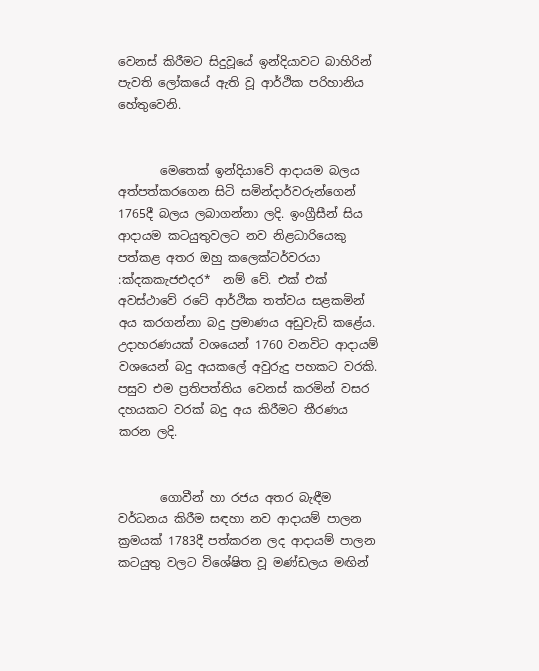වෙනස් කිරීමට සිදුවූයේ ඉන්දියාවට බාහිරින් පැවති ලෝකයේ ඇති වූ ආර්ථික පරිහානිය හේතුවෙනි.


       මෙතෙක් ඉන්දියාවේ ආදායම බලය අත්පත්කරගෙන සිටි සමින්දාර්වරුන්ගෙන් 1765දී බලය ලබාගන්නා ලදි. ඉංග්‍රීසීන් සිය ආදායම කටයුතුවලට නව නිළධාරියෙකු පත්කළ අතර ඔහු කලෙක්ටර්වරයා :ක්‍දකකැජඑදර*  නම් වේ. එක් එක් අවස්ථාවේ රටේ ආර්ථික තත්වය සළකමින් අය කරගන්නා බදු ප්‍රමාණය අඩුවැඩි කළේය. උදාහරණයක් වශයෙන් 1760 වනවිට ආදායම් වශයෙන් බදු අයකලේ අවුරුදු පහකට වරකි. පසුව එම ප්‍රතිපත්තිය වෙනස් කරමින් වසර දහයකට වරක් බදු අය කිරීමට තීරණය කරන ලදි.


       ගොවීන් හා රජය අතර බැඳීම වර්ධනය කිරීම සඳහා නව ආදායම් පාලන ක්‍රමයක් 1783දී පත්කරන ලද ආදායම් පාලන කටයුතු වලට විශේෂිත වූ මණ්ඩලය මඟින්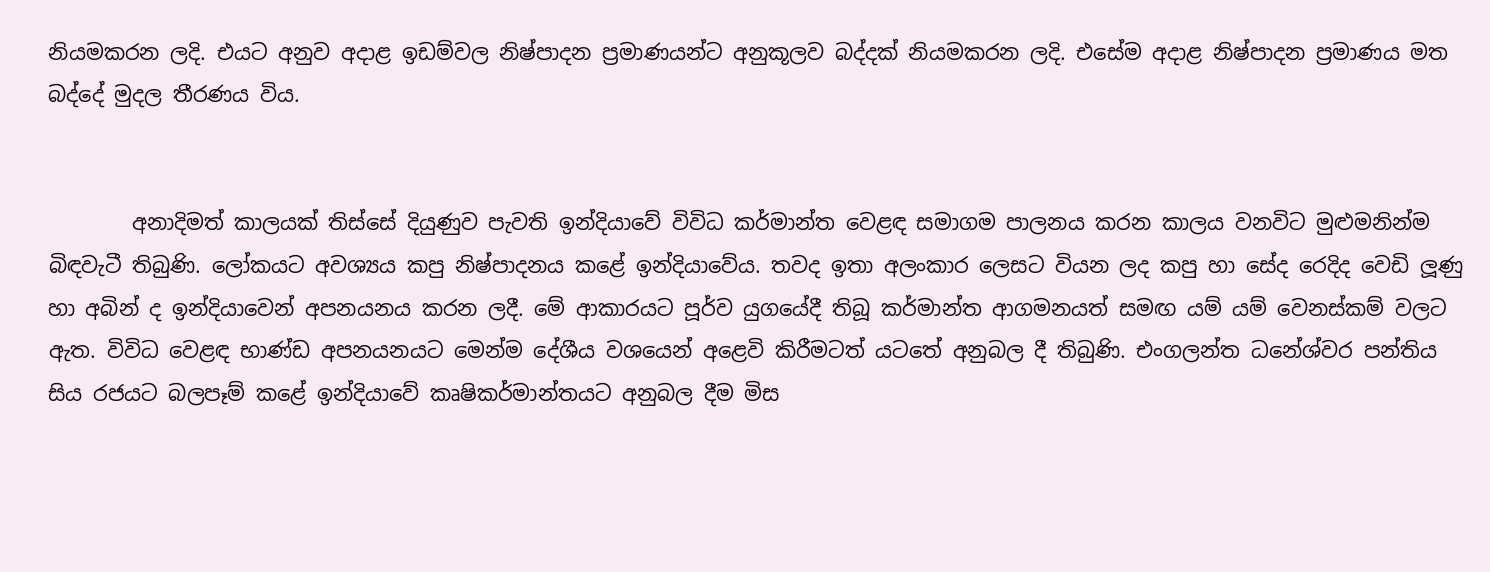නියමකරන ලදි. එයට අනුව අදාළ ඉඩම්වල නිෂ්පාදන ප්‍රමාණයන්ට අනුකූලව බද්දක් නියමකරන ලදි. එසේම අදාළ නිෂ්පාදන ප්‍රමාණය මත බද්දේ මුදල තීරණය විය.


        අනාදිමත් කාලයක් තිස්සේ දියුණුව පැවති ඉන්දියාවේ විවිධ කර්මාන්ත වෙළඳ සමාගම පාලනය කරන කාලය වනවිට මුළුමනින්ම බිඳවැටී තිබුණි. ලෝකයට අවශ්‍යය කපු නිෂ්පාදනය කළේ ඉන්දියාවේය. තවද ඉතා අලංකාර ලෙසට වියන ලද කපු හා සේද රෙදිද වෙඩි ලූණු හා අබින් ද ඉන්දියාවෙන් අපනයනය කරන ලදී. මේ ආකාරයට පූර්ව යුගයේදී තිබූ කර්මාන්ත ආගමනයත් සමඟ යම් යම් වෙනස්කම් වලට ඇත. විවිධ වෙළඳ භාණ්ඩ අපනයනයට මෙන්ම දේශීය වශයෙන් අළෙවි කිරීමටත් යටතේ අනුබල දී තිබුණි. එංගලන්ත ධනේශ්වර පන්තිය සිය රජයට බලපෑම් කළේ ඉන්දියාවේ කෘෂිකර්මාන්තයට අනුබල දීම මිස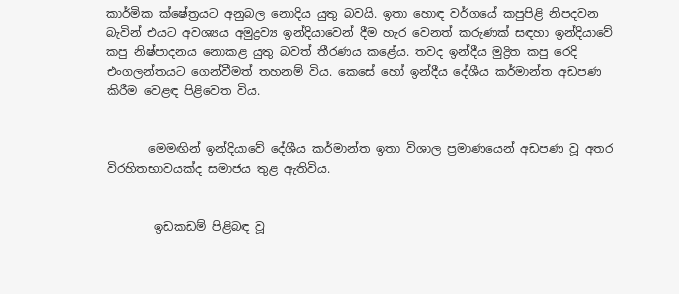කාර්මික ක්ෂේත්‍රයට අනුබල නොදිය යුතු බවයි. ඉතා හොඳ වර්ගයේ කපුපිළි නිපදවන බැවින් එයට අවශ්‍යය අමුද්‍රව්‍ය ඉන්දියාවෙන් දීම හැර වෙනත් කරුණක් සඳහා ඉන්දියාවේ කපු නිෂ්පාදනය නොකළ යුතු බවත් තීරණය කළේය. තවද ඉන්දීය මුද්‍රිත කපු රෙදි එංගලන්තයට ගෙන්වීමත් තහනම් විය. කෙසේ හෝ ඉන්දීය දේශීය කර්මාන්ත අඩපණ කිරීම වෙළඳ පිළිවෙත විය.


       මෙමඟින් ඉන්දියාවේ දේශීය කර්මාන්ත ඉතා විශාල ප්‍රමාණයෙන් අඩපණ වූ අතර විරහිතභාවයක්ද සමාජය තුළ ඇතිවිය.


        ඉඩකඩම් පිළිබඳ වූ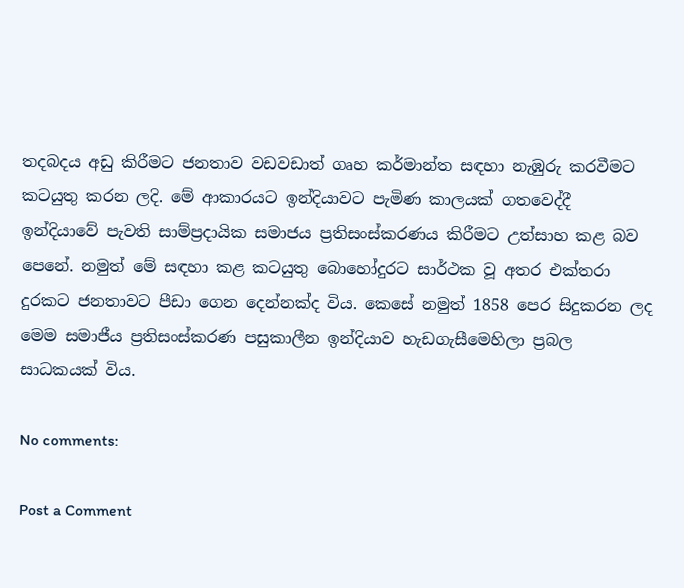තදබදය අඩු කිරීමට ජනතාව වඩවඩාත් ගෘහ කර්මාන්ත සඳහා නැඹුරු කරවීමට කටයුතු කරන ලදි. මේ ආකාරයට ඉන්දියාවට පැමිණ කාලයක් ගතවෙද්දී ඉන්දියාවේ පැවති සාම්ප්‍රදායික සමාජය ප්‍රතිසංස්කරණය කිරීමට උත්සාහ කළ බව පෙනේ. නමුත් මේ සඳහා කළ කටයුතු බොහෝදුරට සාර්ථක වූ අතර එක්තරා දුරකට ජනතාවට පීඩා ගෙන දෙන්නක්ද විය. කෙසේ නමුත් 1858 පෙර සිදුකරන ලද මෙම සමාජීය ප්‍රතිසංස්කරණ පසුකාලීන ඉන්දියාව හැඩගැසීමෙහිලා ප්‍රබල සාධකයක් විය.

No comments:

Post a Comment